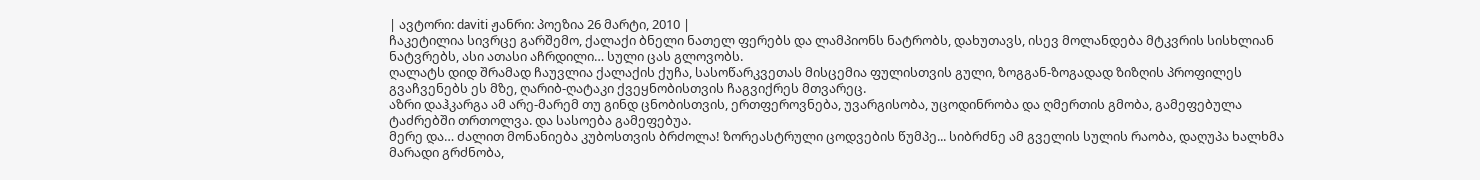| ავტორი: daviti ჟანრი: პოეზია 26 მარტი, 2010 |
ჩაკეტილია სივრცე გარშემო, ქალაქი ბნელი ნათელ ფერებს და ლამპიონს ნატრობს, დახუთავს, ისევ მოლანდება მტკვრის სისხლიან ნატვრებს, ასი ათასი აჩრდილი… სული ცას გლოვობს.
ღალატს დიდ შრამად ჩაუვლია ქალაქის ქუჩა, სასოწარკვეთას მისცემია ფულისთვის გული, ზოგგან-ზოგადად ზიზღის პროფილეს გვაჩვენებს ეს მზე, ღარიბ-ღატაკი ქვეყნობისთვის ჩაგვიქრეს მთვარეც.
აზრი დაჰკარგა ამ არე-მარემ თუ გინდ ცნობისთვის, ერთფეროვნება, უვარგისობა, უცოდინრობა და ღმერთის გმობა, გამეფებულა ტაძრებში თრთოლვა. და სასოება გამეფებუა.
მერე და… ძალით მონანიება კუბოსთვის ბრძოლა! ზორეასტრული ცოდვების წუმპე... სიბრძნე ამ გველის სულის რაობა, დაღუპა ხალხმა მარადი გრძნობა,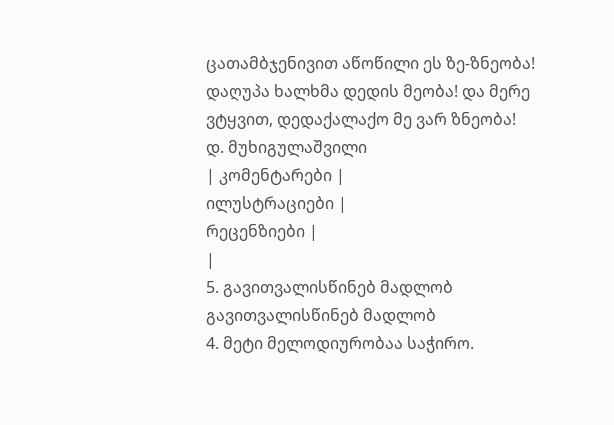ცათამბჯენივით აწოწილი ეს ზე-ზნეობა! დაღუპა ხალხმა დედის მეობა! და მერე ვტყვით, დედაქალაქო მე ვარ ზნეობა!
დ. მუხიგულაშვილი
| კომენტარები |
ილუსტრაციები |
რეცენზიები |
|
5. გავითვალისწინებ მადლობ გავითვალისწინებ მადლობ
4. მეტი მელოდიურობაა საჭირო.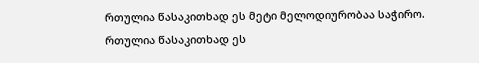რთულია წასაკითხად ეს მეტი მელოდიურობაა საჭირო. რთულია წასაკითხად ეს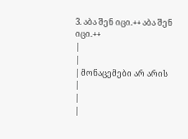3. აბა შენ იცი.++ აბა შენ იცი.++
|
|
| მონაცემები არ არის |
|
|